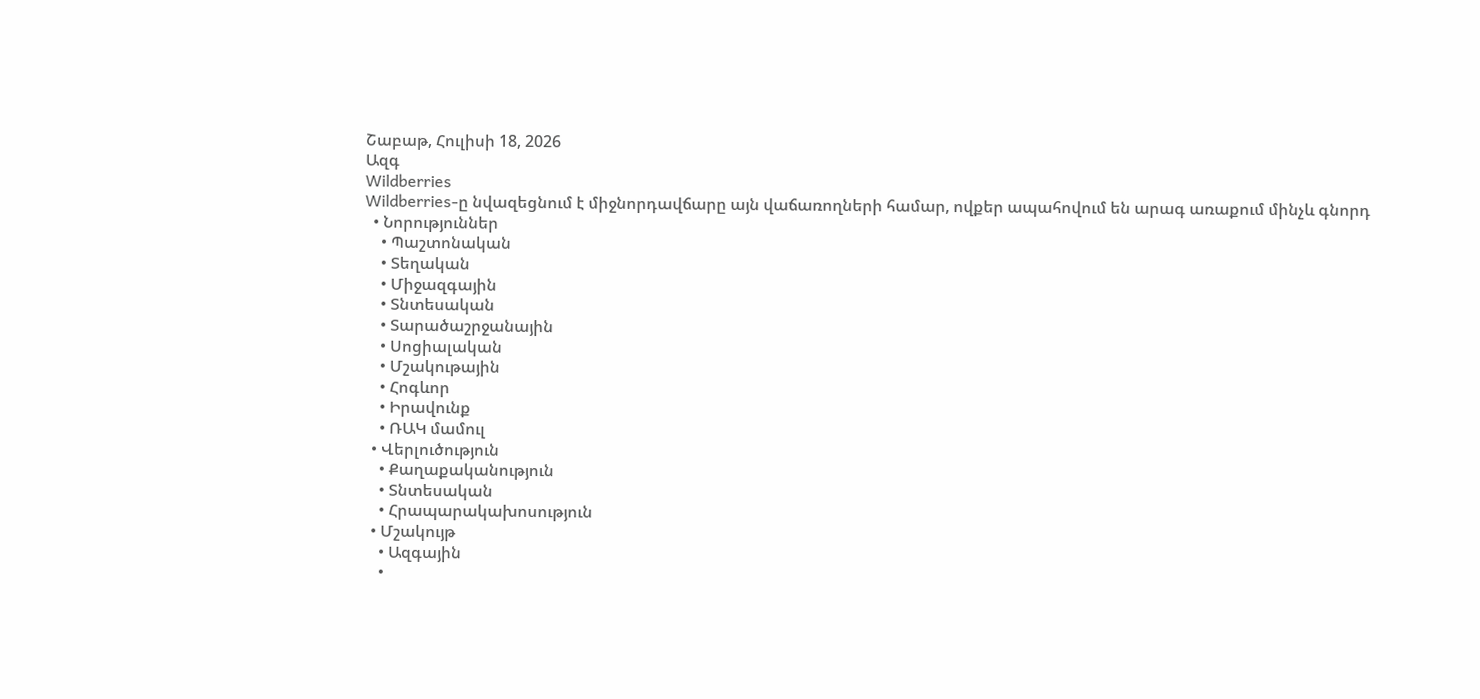Շաբաթ, Հուլիսի 18, 2026
Ազգ
Wildberries
Wildberries-ը նվազեցնում է միջնորդավճարը այն վաճառողների համար, ովքեր ապահովում են արագ առաքում մինչև գնորդ
  • Նորություններ
    • Պաշտոնական
    • Տեղական
    • Միջազգային
    • Տնտեսական
    • Տարածաշրջանային
    • Սոցիալական
    • Մշակութային
    • Հոգևոր
    • Իրավունք
    • ՌԱԿ մամուլ
  • Վերլուծություն
    • Քաղաքականություն
    • Տնտեսական
    • Հրապարակախոսություն
  • Մշակույթ
    • Ազգային
    •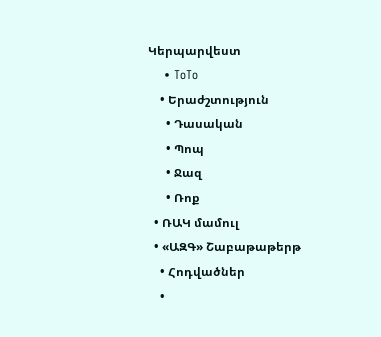Կերպարվեստ
    • ToTo
    • Երաժշտություն
      • Դասական
      • Պոպ
      • Ջազ
      • Ռոք
  • ՌԱԿ մամուլ
  • «ԱԶԳ» Շաբաթաթերթ
    • Հոդվածներ
    •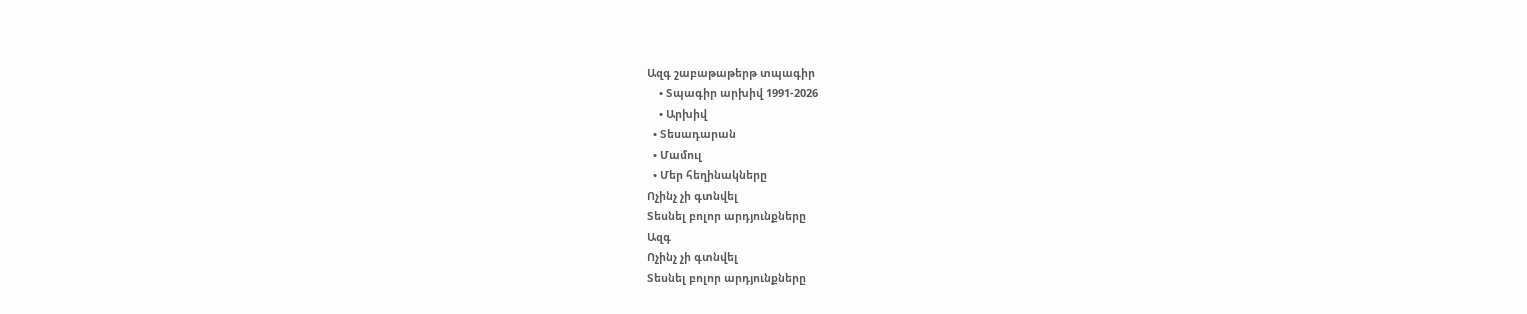Ազգ շաբաթաթերթ տպագիր
    • Տպագիր արխիվ 1991-2026
    • Արխիվ
  • Տեսադարան
  • Մամուլ
  • Մեր հեղինակները
Ոչինչ չի գտնվել
Տեսնել բոլոր արդյունքները
Ազգ
Ոչինչ չի գտնվել
Տեսնել բոլոր արդյունքները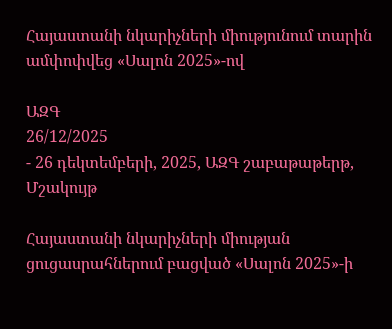Հայաստանի նկարիչների միությունում տարին ամփոփվեց «Սալոն 2025»-ով

ԱԶԳ
26/12/2025
- 26 դեկտեմբերի, 2025, ԱԶԳ շաբաթաթերթ, Մշակույթ

Հայաստանի նկարիչների միության ցուցասրահներում բացված «Սալոն 2025»-ի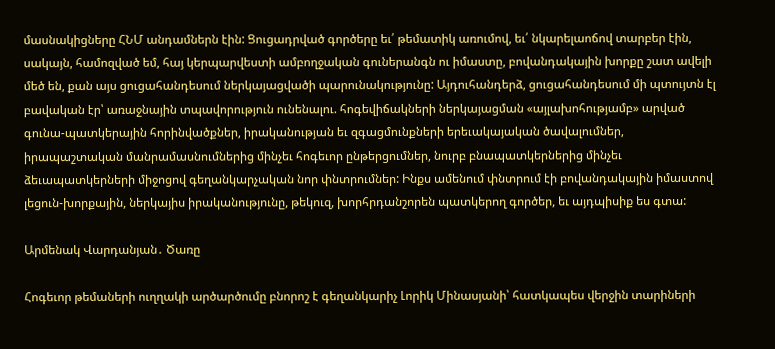մասնակիցները ՀՆՄ անդամներն էին: Ցուցադրված գործերը եւ՛ թեմատիկ առումով, եւ՛ նկարելաոճով տարբեր էին, սակայն, համոզված եմ, հայ կերպարվեստի ամբողջական գուներանգն ու իմաստը, բովանդակային խորքը շատ ավելի մեծ են, քան այս ցուցահանդեսում ներկայացվածի պարունակությունը: Այդուհանդերձ, ցուցահանդեսում մի պտույտն էլ բավական էր՝ առաջնային տպավորություն ունենալու. հոգեվիճակների ներկայացման «այլախոհությամբ» արված գունա-պատկերային հորինվածքներ, իրականության եւ զգացմունքների երեւակայական ծավալումներ, իրապաշտական մանրամասնումներից մինչեւ հոգեւոր ընթերցումներ, նուրբ բնապատկերներից մինչեւ ձեւապատկերների միջոցով գեղանկարչական նոր փնտրումներ: Ինքս ամենում փնտրում էի բովանդակային իմաստով լեցուն-խորքային, ներկայիս իրականությունը, թեկուզ, խորհրդանշորեն պատկերող գործեր, եւ այդպիսիք ես գտա:

Արմենակ Վարդանյան․ Ծառը

Հոգեւոր թեմաների ուղղակի արծարծումը բնորոշ է գեղանկարիչ Լորիկ Մինասյանի՝ հատկապես վերջին տարիների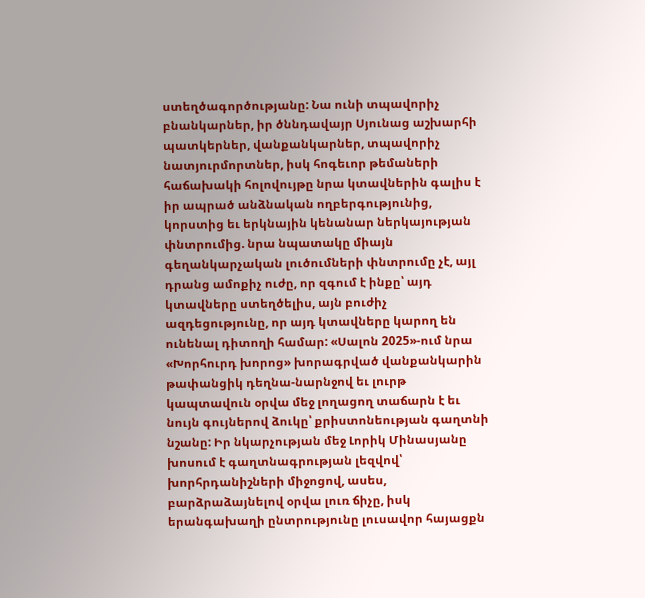ստեղծագործությանը: Նա ունի տպավորիչ բնանկարներ, իր ծննդավայր Սյունաց աշխարհի պատկերներ, վանքանկարներ, տպավորիչ նատյուրմորտներ, իսկ հոգեւոր թեմաների հաճախակի հոլովույթը նրա կտավներին գալիս է իր ապրած անձնական ողբերգությունից, կորստից եւ երկնային կենանար ներկայության փնտրումից. նրա նպատակը միայն գեղանկարչական լուծումների փնտրումը չէ, այլ դրանց ամոքիչ ուժը, որ զգում է ինքը՝ այդ կտավները ստեղծելիս, այն բուժիչ ազդեցությունը, որ այդ կտավները կարող են ունենալ դիտողի համար: «Սալոն 2025»-ում նրա «Խորհուրդ խորոց» խորագրված վանքանկարին թափանցիկ դեղնա-նարնջով եւ լուրթ կապտավուն օրվա մեջ լողացող տաճարն է եւ նույն գույներով ձուկը՝ քրիստոնեության գաղտնի նշանը: Իր նկարչության մեջ Լորիկ Մինասյանը խոսում է գաղտնագրության լեզվով՝ խորհրդանիշների միջոցով, ասես, բարձրաձայնելով օրվա լուռ ճիչը, իսկ երանգախաղի ընտրությունը լուսավոր հայացքն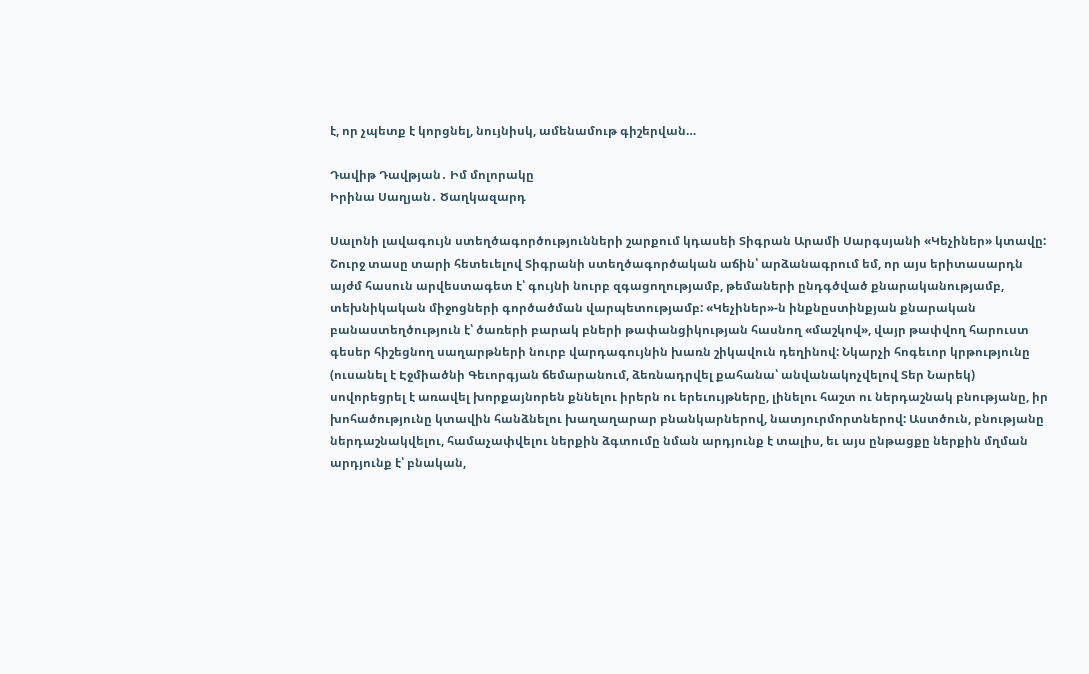է, որ չպետք է կորցնել, նույնիսկ, ամենամութ գիշերվան…

Դավիթ Դավթյան․ Իմ մոլորակը
Իրինա Սաղյան․ Ծաղկազարդ

Սալոնի լավագույն ստեղծագործությունների շարքում կդասեի Տիգրան Արամի Սարգսյանի «Կեչիներ» կտավը: Շուրջ տասը տարի հետեւելով Տիգրանի ստեղծագործական աճին՝ արձանագրում եմ, որ այս երիտասարդն այժմ հասուն արվեստագետ է՝ գույնի նուրբ զգացողությամբ, թեմաների ընդգծված քնարականությամբ, տեխնիկական միջոցների գործածման վարպետությամբ: «Կեչիներ»-ն ինքնըստինքյան քնարական բանաստեղծություն է՝ ծառերի բարակ բների թափանցիկության հասնող «մաշկով», վայր թափվող հարուստ գեսեր հիշեցնող սաղարթների նուրբ վարդագույնին խառն շիկավուն դեղինով: Նկարչի հոգեւոր կրթությունը (ուսանել է Էջմիածնի Գեւորգյան ճեմարանում, ձեռնադրվել քահանա՝ անվանակոչվելով Տեր Նարեկ) սովորեցրել է առավել խորքայնորեն քննելու իրերն ու երեւույթները, լինելու հաշտ ու ներդաշնակ բնությանը, իր խոհածությունը կտավին հանձնելու խաղաղարար բնանկարներով, նատյուրմորտներով: Աստծուն, բնությանը ներդաշնակվելու, համաչափվելու ներքին ձգտումը նման արդյունք է տալիս, եւ այս ընթացքը ներքին մղման արդյունք է՝ բնական,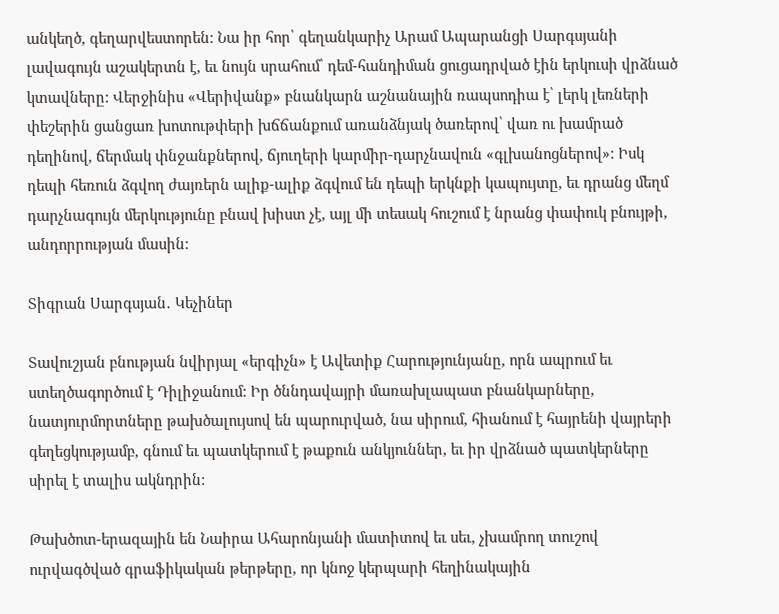անկեղծ, գեղարվեստորեն: Նա իր հոր՝ գեղանկարիչ Արամ Ապարանցի Սարգսյանի լավագույն աշակերտն է, եւ նույն սրահում՝ դեմ-հանդիման ցուցադրված էին երկուսի վրձնած կտավները: Վերջինիս «Վերիվանք» բնանկարն աշնանային ռապսոդիա է՝ լերկ լեռների փեշերին ցանցառ խոտութփերի խճճանքում առանձնյակ ծառերով՝ վառ ու խամրած դեղինով, ճերմակ փնջանքներով, ճյուղերի կարմիր-դարչնավուն «գլխանոցներով»: Իսկ դեպի հեռուն ձգվող ժայռերն ալիք-ալիք ձգվում են դեպի երկնքի կապույտը, եւ դրանց մեղմ դարչնագույն մերկությունը բնավ խիստ չէ, այլ մի տեսակ հուշում է նրանց փափուկ բնույթի, անդորրության մասին:

Տիգրան Սարգսյան․ Կեչիներ

Տավուշյան բնության նվիրյալ «երգիչն» է Ավետիք Հարությունյանը, որն ապրում եւ ստեղծագործում է Դիլիջանում: Իր ծննդավայրի մառախլապատ բնանկարները, նատյուրմորտները թախծալույսով են պարուրված, նա սիրում, հիանում է հայրենի վայրերի գեղեցկությամբ, գնում եւ պատկերում է թաքուն անկյուններ, եւ իր վրձնած պատկերները սիրել է տալիս ակնդրին:

Թախծոտ-երազային են Նաիրա Ահարոնյանի մատիտով եւ սեւ, չխամրող տուշով ուրվագծված գրաֆիկական թերթերը, որ կնոջ կերպարի հեղինակային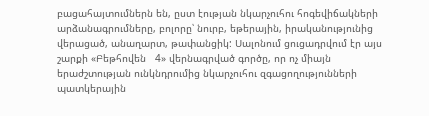բացահայտումներն են, ըստ էության նկարչուհու հոգեվիճակների արձանագրումները, բոլորը՝ նուրբ, եթերային, իրականությունից վերացած, անաղարտ, թափանցիկ: Սալոնում ցուցադրվում էր այս շարքի «Բեթհովեն   4» վերնագրված գործը, որ ոչ միայն երաժշտության ունկնդրումից նկարչուհու զգացողությունների պատկերային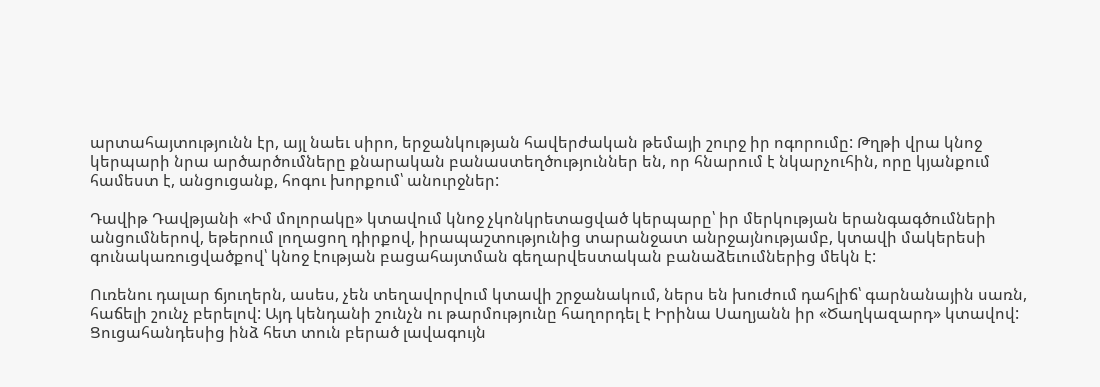արտահայտությունն էր, այլ նաեւ սիրո, երջանկության հավերժական թեմայի շուրջ իր ոգորումը: Թղթի վրա կնոջ կերպարի նրա արծարծումները քնարական բանաստեղծություններ են, որ հնարում է նկարչուհին, որը կյանքում համեստ է, անցուցանք, հոգու խորքում՝ անուրջներ:

Դավիթ Դավթյանի «Իմ մոլորակը» կտավում կնոջ չկոնկրետացված կերպարը՝ իր մերկության երանգագծումների անցումներով, եթերում լողացող դիրքով, իրապաշտությունից տարանջատ անրջայնությամբ, կտավի մակերեսի գունակառուցվածքով՝ կնոջ էության բացահայտման գեղարվեստական բանաձեւումներից մեկն է:

Ուռենու դալար ճյուղերն, ասես, չեն տեղավորվում կտավի շրջանակում, ներս են խուժում դահլիճ՝ գարնանային սառն, հաճելի շունչ բերելով: Այդ կենդանի շունչն ու թարմությունը հաղորդել է Իրինա Սաղյանն իր «Ծաղկազարդ» կտավով: Ցուցահանդեսից ինձ հետ տուն բերած լավագույն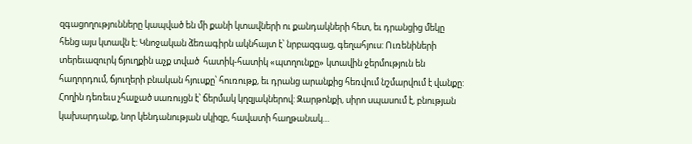զգացողությունները կապված են մի քանի կտավների ու քանդակների հետ, եւ դրանցից մեկը հենց այս կտավն է: Կնոջական ձեռագիրն ակնհայտ է՝ նրբազգաց, գեղահյուս: Ուռենիների տերեւազուրկ ճյուղքին աչք տված  հատիկ-հատիկ «պտղունքը» կտավին ջերմություն են հաղորդում, ճյուղերի բնական հյուսքը՝ հուռութք, եւ դրանց արանքից հեռվում նշմարվում է վանքը: Հողին դեռեւս չհալչած սառույցն է՝ ճերմակ կղզյակներով: Զարթոնքի, սիրո սպասում է, բնության կախարդանք, նոր կենդանության սկիզբ, հավատի հաղթանակ…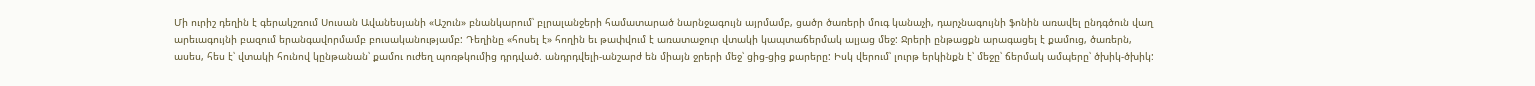Մի ուրիշ դեղին է գերակշռում Սուսան Ավանեսյանի «Աշուն» բնանկարում՝ բլրալանջերի համատարած նարնջագույն այրմամբ, ցածր ծառերի մուգ կանաչի, դարչնագույնի ֆոնին առավել ընդգծուն վաղ արեւագույնի բազում երանգավորմամբ բուսականությամբ: Դեղինը «հոսել է» հողին եւ թափվում է առատաջուր վտակի կապտաճերմակ ալյաց մեջ: Ջրերի ընթացքն արագացել է քամուց, ծառերն, ասես, հես է՝ վտակի հունով կընթանան՝ քամու ուժեղ պոռթկումից դրդված. անդրդվելի-անշարժ են միայն ջրերի մեջ՝ ցից-ցից քարերը: Իսկ վերում՝ լուրթ երկինքն է՝ մեջը՝ ճերմակ ամպերը՝ ծխիկ-ծխիկ: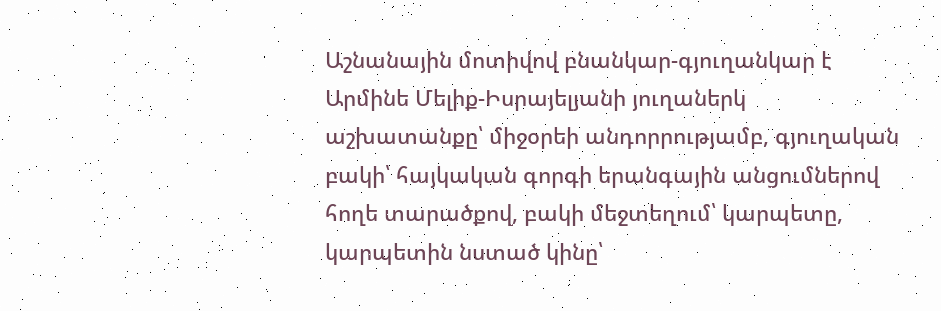Աշնանային մոտիվով բնանկար-գյուղանկար է Արմինե Մելիք-Իսրայելյանի յուղաներկ աշխատանքը՝ միջօրեի անդորրությամբ, գյուղական բակի՝ հայկական գորգի երանգային անցումներով հողե տարածքով, բակի մեջտեղում՝ կարպետը, կարպետին նստած կինը՝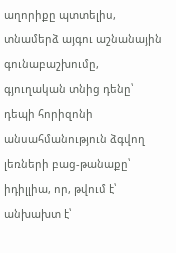աղորիքը պտտելիս, տնամերձ այգու աշնանային գունաբաշխումը, գյուղական տնից դենը՝ դեպի հորիզոնի անսահմանություն ձգվող լեռների բաց-թանաքը՝ իդիլլիա, որ, թվում է՝ անխախտ է՝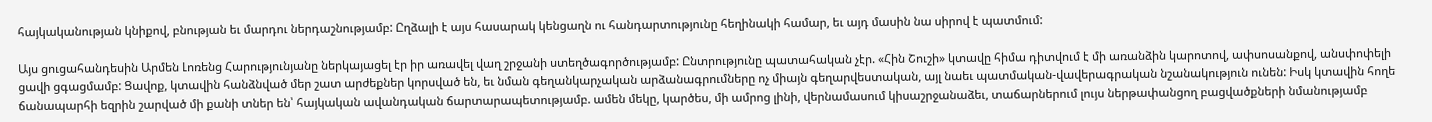հայկականության կնիքով, բնության եւ մարդու ներդաշնությամբ: Ըղձալի է այս հասարակ կենցաղն ու հանդարտությունը հեղինակի համար, եւ այդ մասին նա սիրով է պատմում:

Այս ցուցահանդեսին Արմեն Լոռենց Հարությունյանը ներկայացել էր իր առավել վաղ շրջանի ստեղծագործությամբ: Ընտրությունը պատահական չէր. «Հին Շուշի» կտավը հիմա դիտվում է մի առանձին կարոտով, ափսոսանքով, անսփոփելի ցավի ցգացմամբ: Ցավոք, կտավին հանձնված մեր շատ արժեքներ կորսված են, եւ նման գեղանկարչական արձանագրումները ոչ միայն գեղարվեստական, այլ նաեւ պատմական-վավերագրական նշանակություն ունեն: Իսկ կտավին հողե ճանապարհի եզրին շարված մի քանի տներ են՝ հայկական ավանդական ճարտարապետությամբ. ամեն մեկը, կարծես, մի ամրոց լինի, վերնամասում կիսաշրջանաձեւ, տաճարներում լույս ներթափանցող բացվածքների նմանությամբ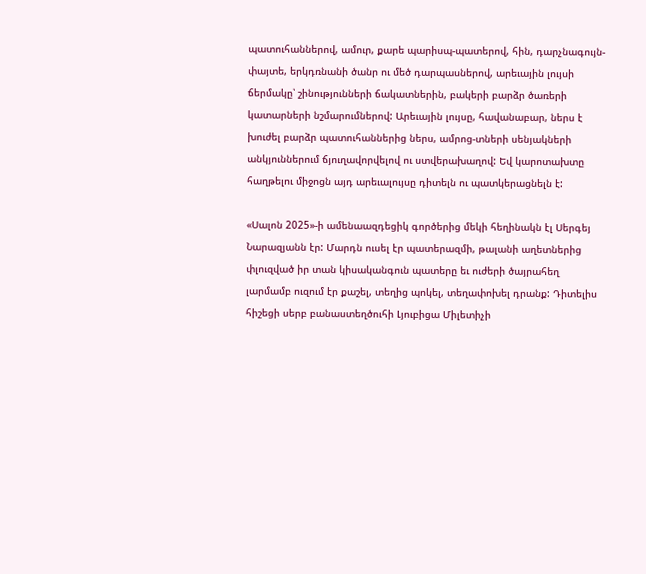պատուհաններով, ամուր, քարե պարիսպ-պատերով, հին, դարչնագույն-փայտե, երկդռնանի ծանր ու մեծ դարպասներով, արեւային լույսի ճերմակը՝ շինությունների ճակատներին, բակերի բարձր ծառերի կատարների նշմարումներով: Արեւային լույսը, հավանաբար, ներս է խուժել բարձր պատուհաններից ներս, ամրոց-տների սենյակների անկյուններում ճյուղավորվելով ու ստվերախաղով: Եվ կարոտախտը հաղթելու միջոցն այդ արեւալույսը դիտելն ու պատկերացնելն է:

«Սալոն 2025»-ի ամենաազդեցիկ գործերից մեկի հեղինակն էլ Սերգեյ Նարազյանն էր: Մարդն ուսել էր պատերազմի, թալանի աղետներից փլուզված իր տան կիսականգուն պատերը եւ ուժերի ծայրահեղ լարմամբ ուզում էր քաշել, տեղից պոկել, տեղափոխել դրանք: Դիտելիս հիշեցի սերբ բանաստեղծուհի Լյուբիցա Միլետիչի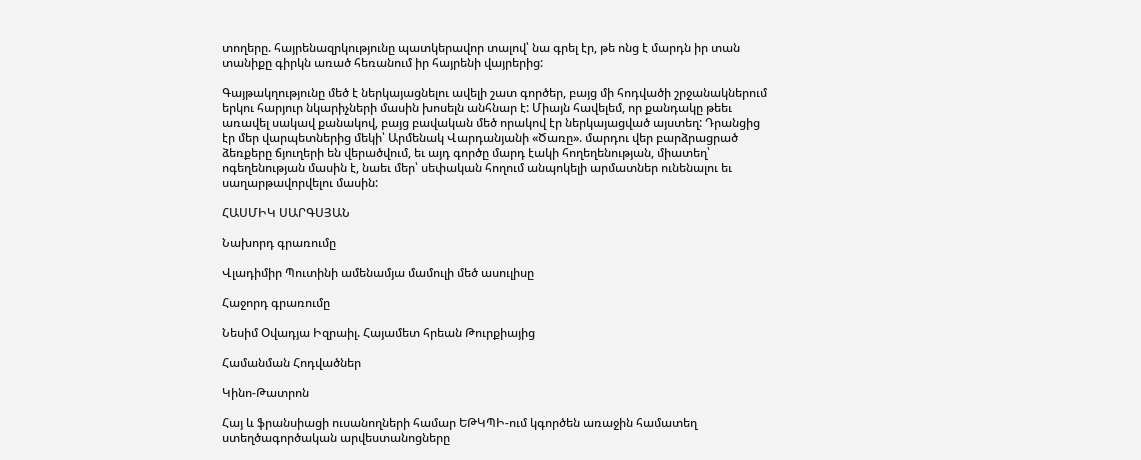տողերը. հայրենազրկությունը պատկերավոր տալով՝ նա գրել էր, թե ոնց է մարդն իր տան տանիքը գիրկն առած հեռանում իր հայրենի վայրերից:

Գայթակղությունը մեծ է ներկայացնելու ավելի շատ գործեր, բայց մի հոդվածի շրջանակներում երկու հարյուր նկարիչների մասին խոսելն անհնար է: Միայն հավելեմ, որ քանդակը թեեւ առավել սակավ քանակով, բայց բավական մեծ որակով էր ներկայացված այստեղ: Դրանցից էր մեր վարպետներից մեկի՝ Արմենակ Վարդանյանի «Ծառը». մարդու վեր բարձրացրած ձեռքերը ճյուղերի են վերածվում, եւ այդ գործը մարդ էակի հողեղենության, միատեղ՝ ոգեղենության մասին է, նաեւ մեր՝ սեփական հողում անպոկելի արմատներ ունենալու եւ սաղարթավորվելու մասին:

ՀԱՍՄԻԿ ՍԱՐԳՍՅԱՆ

Նախորդ գրառումը

Վլադիմիր Պուտինի ամենամյա մամուլի մեծ ասուլիսը

Հաջորդ գրառումը

Նեսիմ Օվադյա Իզրաիլ. Հայամետ հրեան Թուրքիայից

Համանման Հոդվածներ

Կինո-Թատրոն

Հայ և ֆրանսիացի ուսանողների համար ԵԹԿՊԻ-ում կգործեն առաջին համատեղ ստեղծագործական արվեստանոցները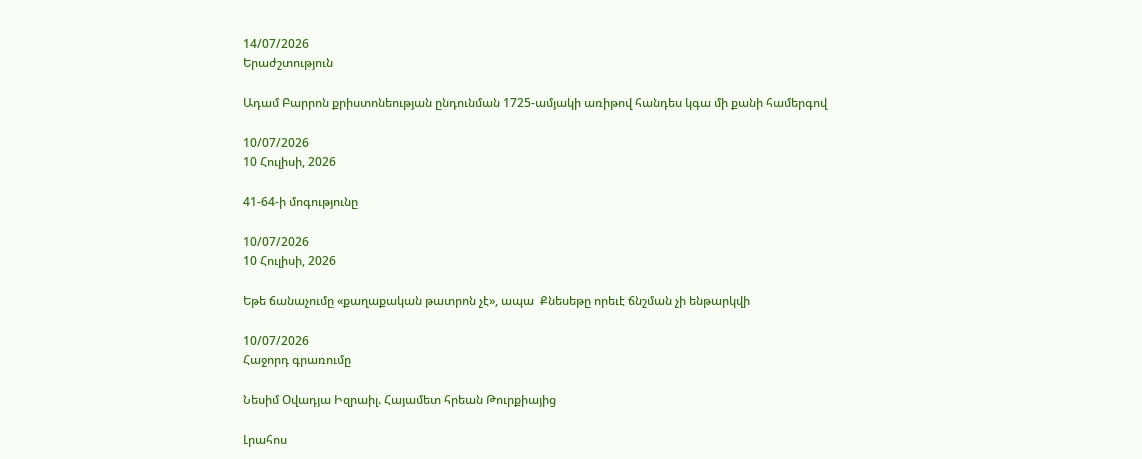14/07/2026
Երաժշտություն

Ադամ Բարրոն քրիստոնեության ընդունման 1725-ամյակի առիթով հանդես կգա մի քանի համերգով

10/07/2026
10 Հուլիսի, 2026

41-64-ի մոգությունը

10/07/2026
10 Հուլիսի, 2026

Եթե ճանաչումը «քաղաքական թատրոն չէ», ապա  Քնեսեթը որեւէ ճնշման չի ենթարկվի

10/07/2026
Հաջորդ գրառումը

Նեսիմ Օվադյա Իզրաիլ. Հայամետ հրեան Թուրքիայից

Լրահոս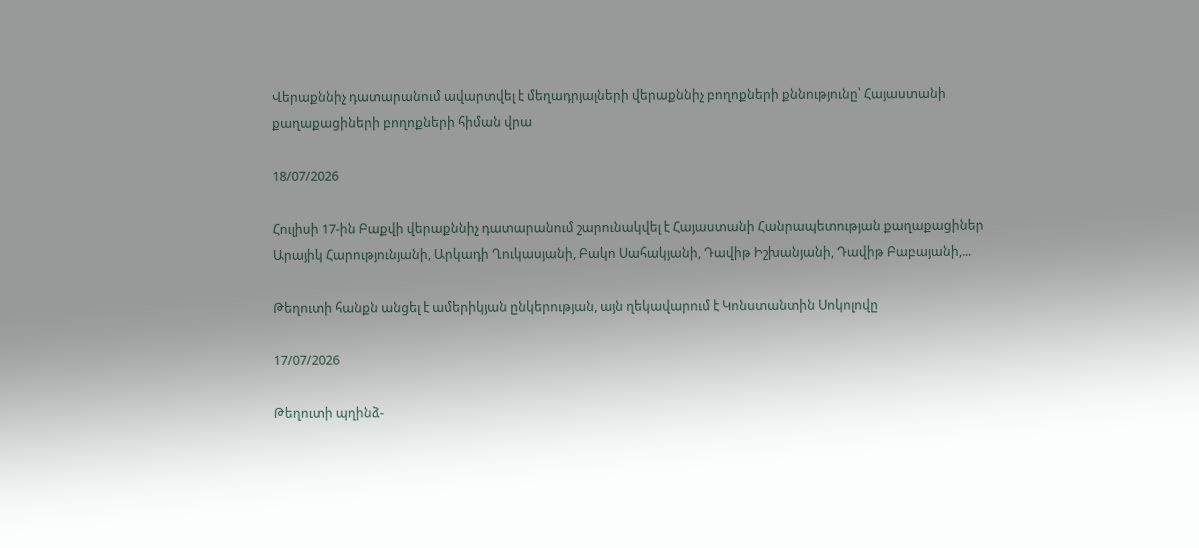Վերաքննիչ դատարանում ավարտվել է մեղադրյալների վերաքննիչ բողոքների քննությունը՝ Հայաստանի քաղաքացիների բողոքների հիման վրա

18/07/2026

Հուլիսի 17-ին Բաքվի վերաքննիչ դատարանում շարունակվել է Հայաստանի Հանրապետության քաղաքացիներ Արայիկ Հարությունյանի, Արկադի Ղուկասյանի, Բակո Սահակյանի, Դավիթ Իշխանյանի, Դավիթ Բաբայանի,...

Թեղուտի հանքն անցել է ամերիկյան ընկերության, այն ղեկավարում է Կոնստանտին Սոկոլովը

17/07/2026

Թեղուտի պղինձ-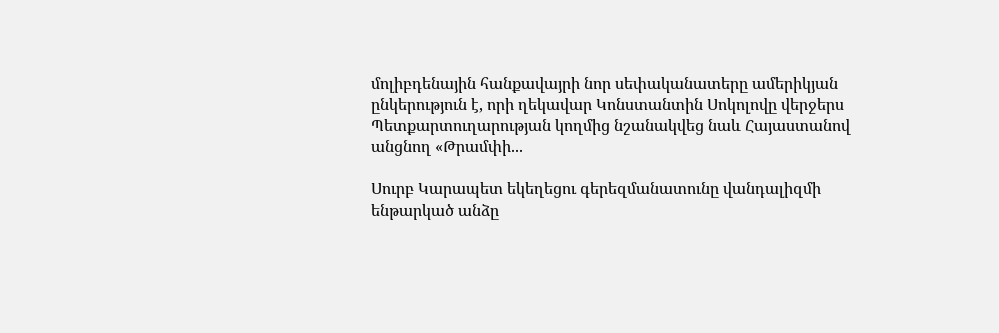մոլիբդենային հանքավայրի նոր սեփականատերը ամերիկյան ընկերություն է, որի ղեկավար Կոնստանտին Սոկոլովը վերջերս Պետքարտուղարության կողմից նշանակվեց նաև Հայաստանով անցնող «Թրամփի...

Սուրբ Կարապետ եկեղեցու գերեզմանատունը վանդալիզմի ենթարկած անձը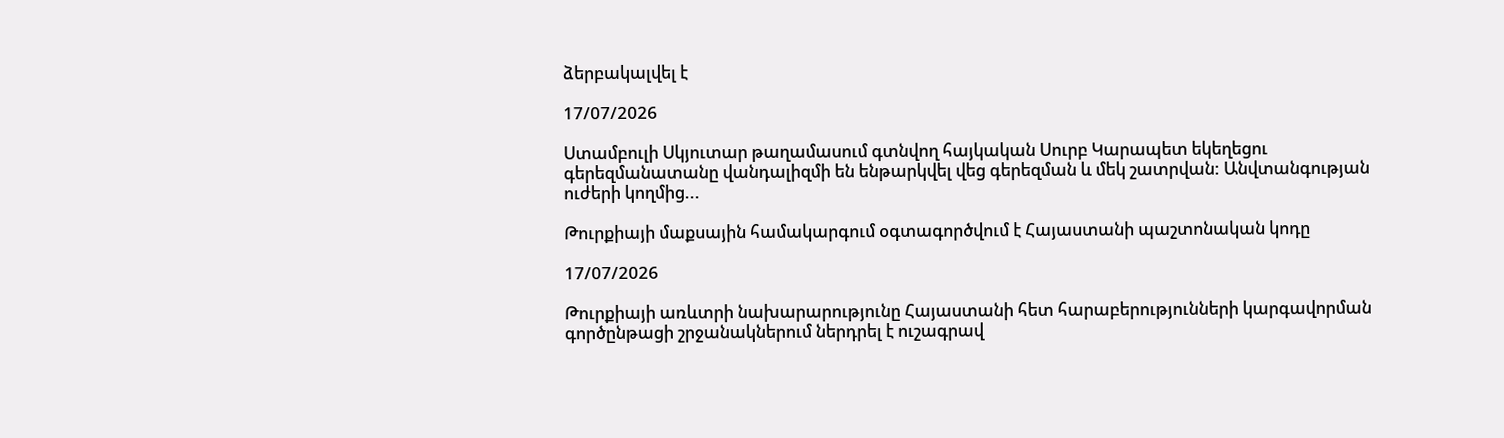ձերբակալվել է

17/07/2026

Ստամբուլի Սկյուտար թաղամասում գտնվող հայկական Սուրբ Կարապետ եկեղեցու գերեզմանատանը վանդալիզմի են ենթարկվել վեց գերեզման և մեկ շատրվան: Անվտանգության ուժերի կողմից...

Թուրքիայի մաքսային համակարգում օգտագործվում է Հայաստանի պաշտոնական կոդը

17/07/2026

Թուրքիայի առևտրի նախարարությունը Հայաստանի հետ հարաբերությունների կարգավորման գործընթացի շրջանակներում ներդրել է ուշագրավ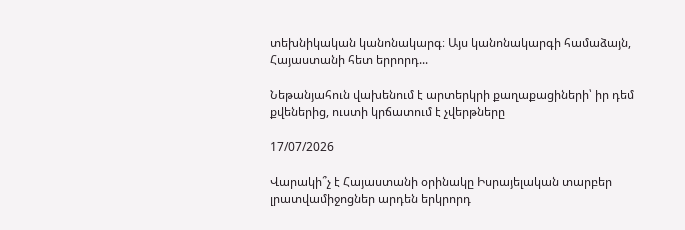տեխնիկական կանոնակարգ։ Այս կանոնակարգի համաձայն, Հայաստանի հետ երրորդ...

Նեթանյահուն վախենում է արտերկրի քաղաքացիների՝ իր դեմ քվեներից, ուստի կրճատում է չվերթները

17/07/2026

Վարակի՞չ է Հայաստանի օրինակը Իսրայելական տարբեր լրատվամիջոցներ արդեն երկրորդ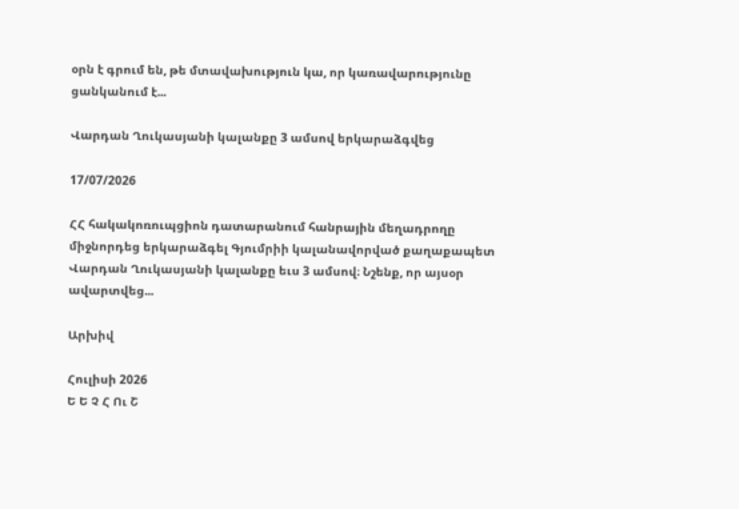օրն է գրում են, թե մտավախություն կա, որ կառավարությունը ցանկանում է...

Վարդան Ղուկասյանի կալանքը 3 ամսով երկարաձգվեց

17/07/2026

ՀՀ հակակոռուպցիոն դատարանում հանրային մեղադրողը միջնորդեց երկարաձգել Գյումրիի կալանավորված քաղաքապետ Վարդան Ղուկասյանի կալանքը եւս 3 ամսով։ Նշենք, որ այսօր ավարտվեց...

Արխիվ

Հուլիսի 2026
Ե Ե Չ Հ Ու Շ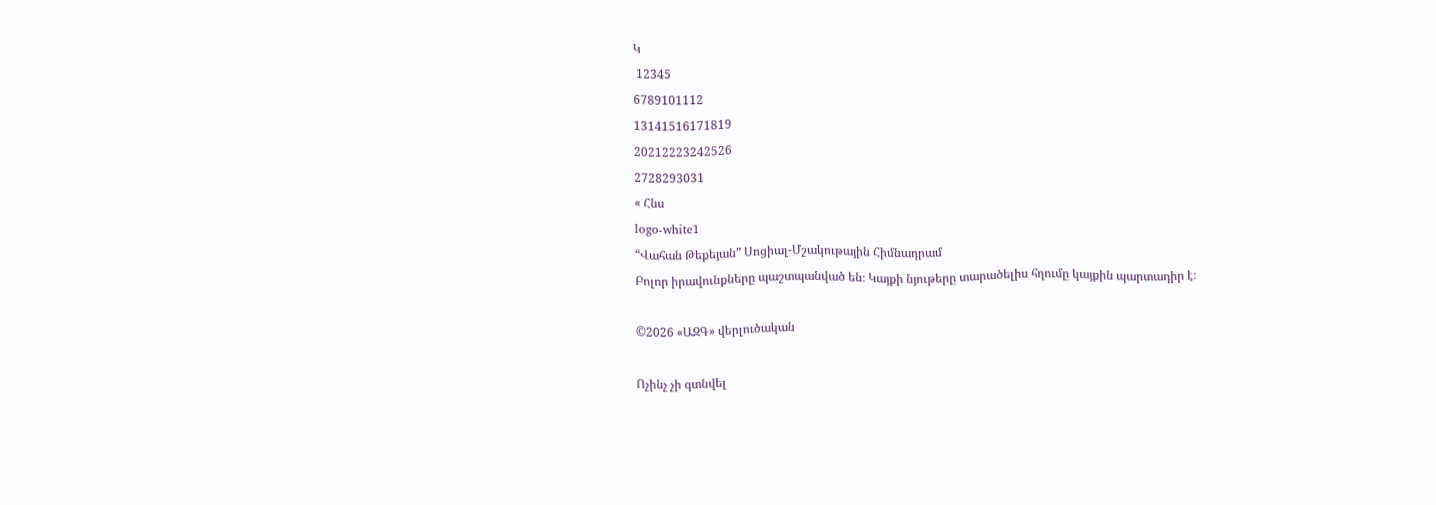Կ
 12345
6789101112
13141516171819
20212223242526
2728293031
« Հնս
logo-white1
“Վահան Թեքեյան” Սոցիալ-Մշակութային Հիմնադրամ
Բոլոր իրավունքները պաշտպանված են։ Կայքի նյութերը տարածելիս հղումը կայքին պարտադիր է։

©2026 «ԱԶԳ» վերլուծական

Ոչինչ չի գտնվել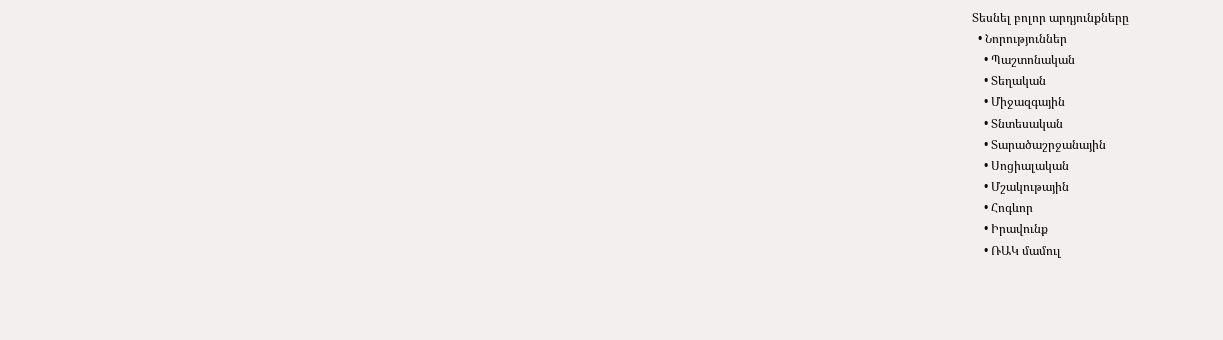Տեսնել բոլոր արդյունքները
  • Նորություններ
    • Պաշտոնական
    • Տեղական
    • Միջազգային
    • Տնտեսական
    • Տարածաշրջանային
    • Սոցիալական
    • Մշակութային
    • Հոգևոր
    • Իրավունք
    • ՌԱԿ մամուլ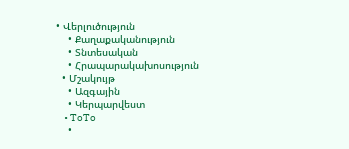• Վերլուծություն
    • Քաղաքականություն
    • Տնտեսական
    • Հրապարակախոսություն
  • Մշակույթ
    • Ազգային
    • Կերպարվեստ
    • ToTo
    •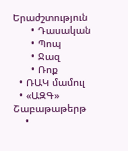Երաժշտություն
      • Դասական
      • Պոպ
      • Ջազ
      • Ռոք
  • ՌԱԿ մամուլ
  • «ԱԶԳ» Շաբաթաթերթ
    •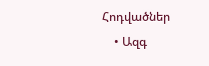Հոդվածներ
    • Ազգ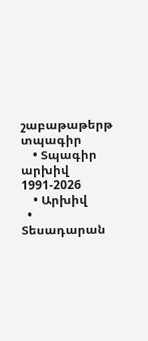շաբաթաթերթ տպագիր
    • Տպագիր արխիվ 1991-2026
    • Արխիվ
  • Տեսադարան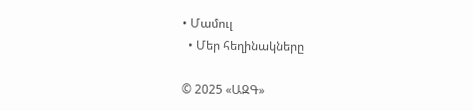• Մամուլ
  • Մեր հեղինակները

© 2025 «ԱԶԳ»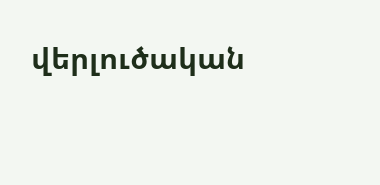վերլուծական